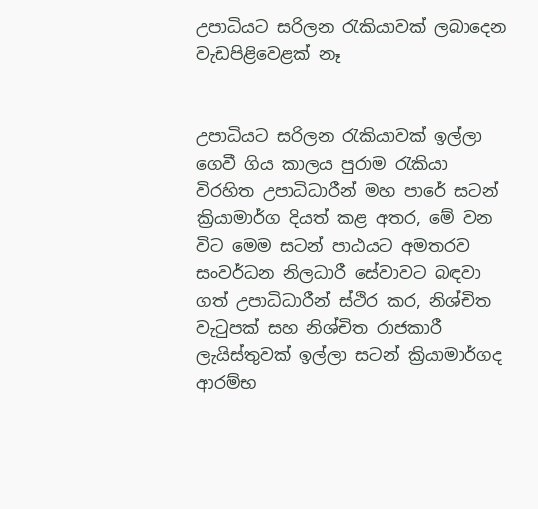උපාධියට සරිලන රැකියාවක් ලබාදෙන වැඩපිළිවෙළක් නෑ


උපාධියට සරිලන රැකියාවක් ඉල්ලා ගෙවී ගිය කාලය පුරාම රැකියා විරහිත උපාධිධාරීන් මහ පාරේ සටන් ක්‍රියාමාර්ග දියත් කළ අතර, මේ වන විට මෙම සටන් පාඨයට අමතරව සංවර්ධන නිලධාරී සේවාවට බඳවා ගත් උපාධිධාරීන් ස්ථිර කර, නිශ්චිත වැටුපක් සහ නිශ්චිත රාජකාරී ලැයිස්තුවක් ඉල්ලා සටන් ක්‍රියාමාර්ගද ආරම්භ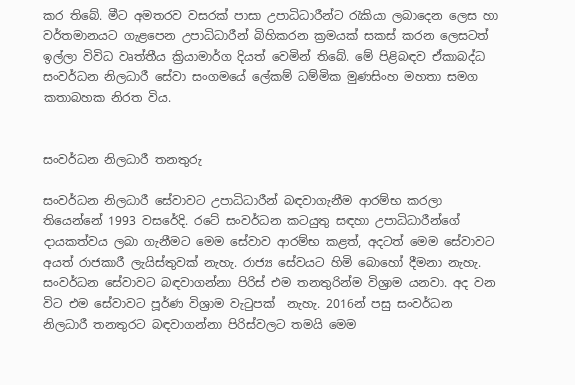කර තිබේ. මීට අමතරව වසරක් පාසා උපාධිධාරීන්ට රැකියා ලබාදෙන ලෙස හා වර්තමානයට ගැළපෙන උපාධිධාරීන් බිහිකරන ක්‍රමයක් සකස් කරන ලෙසටත් ඉල්ලා විවිධ වෘත්තීය ක්‍රියාමාර්ග දියත් වෙමින් තිබේ. මේ පිළිබඳව ඒකාබද්ධ සංවර්ධන නිලධාරී සේවා සංගමයේ ලේකම් ධම්මික මුණසිංහ මහතා සමග කතාබහක නිරත විය.


සංවර්ධන නිලධාරී තනතුරු

සංවර්ධන නිලධාරී සේවාවට උපාධිධාරීන් බඳවාගැනීම ආරම්භ කරලා තියෙන්නේ 1993 වසරේදි. රටේ සංවර්ධන කටයුතු සඳහා උපාධිධාරීන්ගේ දායකත්වය ලබා ගැනීමට මෙම සේවාව ආරම්භ කළත්, අදටත් මෙම සේවාවට අයත් රාජකාරී ලැයිස්තුවක් නැහැ. රාජ්‍ය සේවයට හිමි බොහෝ දීමනා නැහැ. සංවර්ධන සේවාවට බඳවාගන්නා පිරිස් එම තනතුරින්ම විශ්‍රාම යනවා. අද වන විට එම සේවාවට පූර්ණ විශ්‍රාම වැටුපක්  නැහැ. 2016න් පසු සංවර්ධන නිලධාරී තනතුරට බඳවාගන්නා පිරිස්වලට තමයි මෙම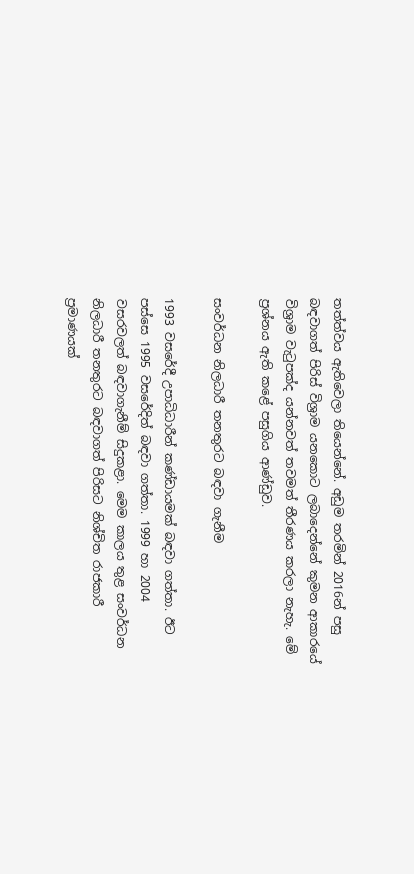තත්ත්වය ඇතිවෙලා තියෙන්නේ. අඩුම තරමින් 2016න් පසු බඳවාගත් පිරිස් විශ්‍රාම යනකොට ලබාදෙන්නේ කුමන ආකාරයේ විශ්‍රාම වැටුපක්ද යන්නවත් තවමත් තීරණය කරලා නැහැ. මේ ප්‍රශ්නය ඇති කළේ පසුගිය ආණ්ඩුව.

සංවර්ධන නිලධාරී තනතුරට බඳවා ගැනීම

1993 වසරේදී උපාධිධාරීන් කණ්ඩායමක් බඳවා ගත්තා. ඊට පස්සෙ 1995 වසරේදිත් බඳවා ගත්තා. 1999 හා 2004 වසරවලත් බඳවාගැනීම් සිදුකළා. මෙම කාලය තුළ සංවර්ධන නිලධාරී තනතුරට බඳවාගත් පිරිසට නිශ්චිත රාජකාරී ප්‍රමාණයක්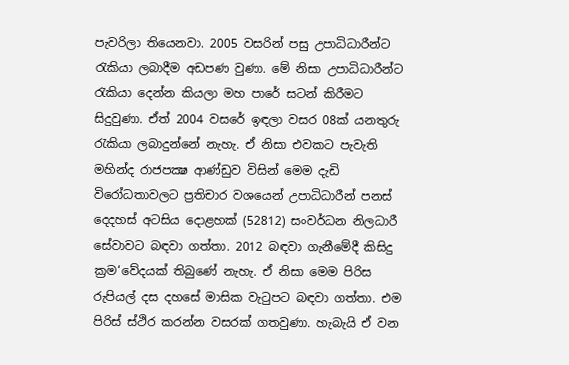පැවරිලා තියෙනවා. 2005 වසරින් පසු උපාධිධාරීන්ට රැකියා ලබාදීම අඩපණ වුණා. මේ නිසා උපාධිධාරීන්ට රැකියා දෙන්න කියලා මහ පාරේ සටන් කිරීමට සිදුවුණා. ඒත් 2004 වසරේ ඉඳලා වසර 08ක් යනතුරු රැකියා ලබාදුන්නේ නැහැ. ඒ නිසා එවකට පැවැති මහින්ද රාජපක්‍ෂ ආණ්ඩුව විසින් මෙම දැඩි විරෝධතාවලට ප්‍රතිචාර වශයෙන් උපාධිධාරීන් පනස් දෙදහස් අටසිය දොළහක් (52812) සංවර්ධන නිලධාරී සේවාවට බඳවා ගත්තා. 2012 බඳවා ගැනීමේදී කිසිදු ක්‍රම‘වේදයක් තිබුණේ නැහැ. ඒ නිසා මෙම පිරිස රුපියල් දස දහසේ මාසික වැටුපට බඳවා ගත්තා. එම පිරිස් ස්ථිර කරන්න වසරක් ගතවුණා. හැබැයි ඒ වන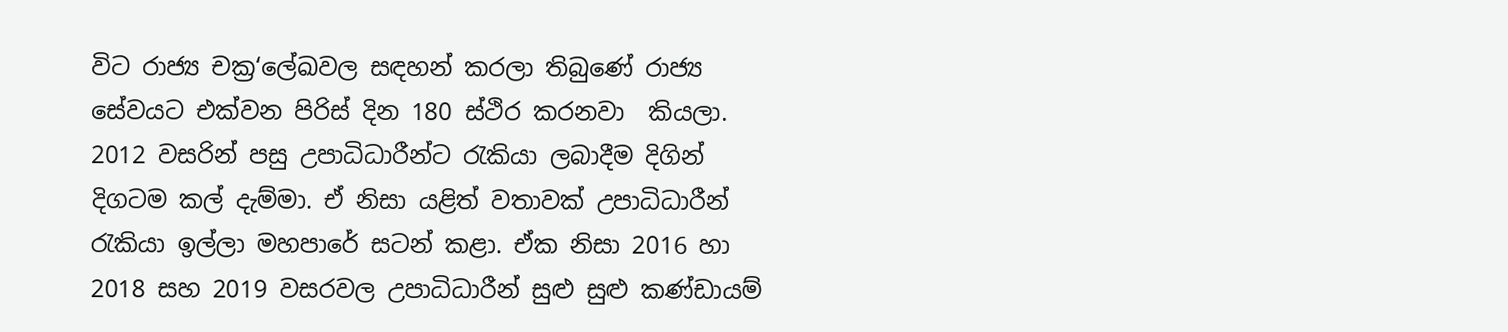විට රාජ්‍ය චක්‍ර‘ලේඛවල සඳහන් කරලා තිබුණේ රාජ්‍ය සේවයට එක්වන පිරිස් දින 180 ස්ථිර කරනවා  කියලා. 2012 වසරින් පසු උපාධිධාරීන්ට රැකියා ලබාදීම දිගින් දිගටම කල් දැම්මා. ඒ නිසා යළිත් වතාවක් උපාධිධාරීන් රැකියා ඉල්ලා මහපාරේ සටන් කළා. ඒක නිසා 2016 හා 2018 සහ 2019 වසරවල උපාධිධාරීන් සුළු සුළු කණ්ඩායම්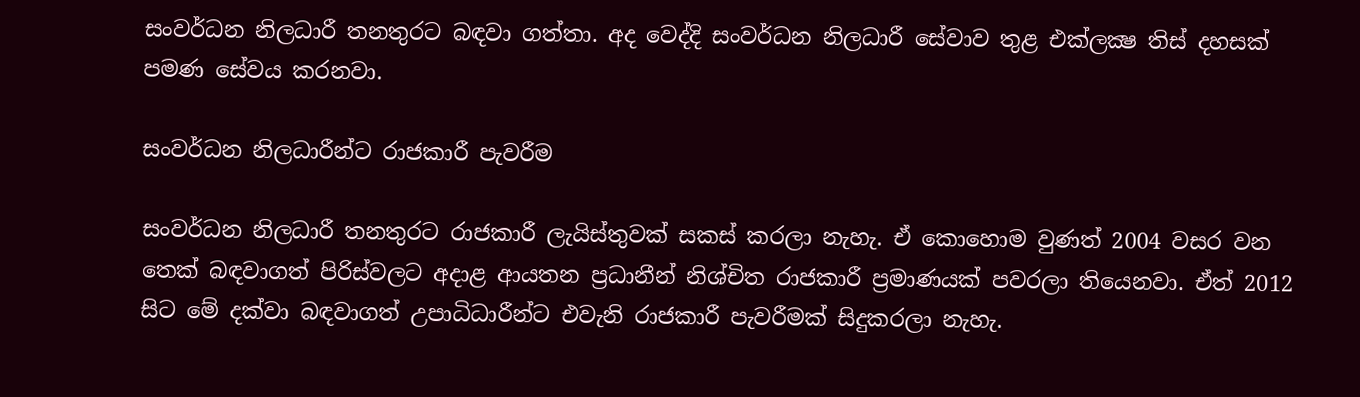සංවර්ධන නිලධාරී තනතුරට බඳවා ගත්තා. අද වෙද්දි සංවර්ධන නිලධාරී සේවාව තුළ එක්ලක්‍ෂ තිස් දහසක් පමණ සේවය කරනවා.

සංවර්ධන නිලධාරීන්ට රාජකාරී පැවරීම

සංවර්ධන නිලධාරී තනතුරට රාජකාරී ලැයිස්තුවක් සකස් කරලා නැහැ. ඒ කොහොම වුණත් 2004 වසර වන තෙක් බඳවාගත් පිරිස්වලට අදාළ ආයතන ප්‍රධානීන් නිශ්චිත රාජකාරී ප්‍රමාණයක් පවරලා තියෙනවා. ඒත් 2012 සිට මේ දක්වා බඳවාගත් උපාධිධාරීන්ට එවැනි රාජකාරී පැවරීමක් සිදුකරලා නැහැ.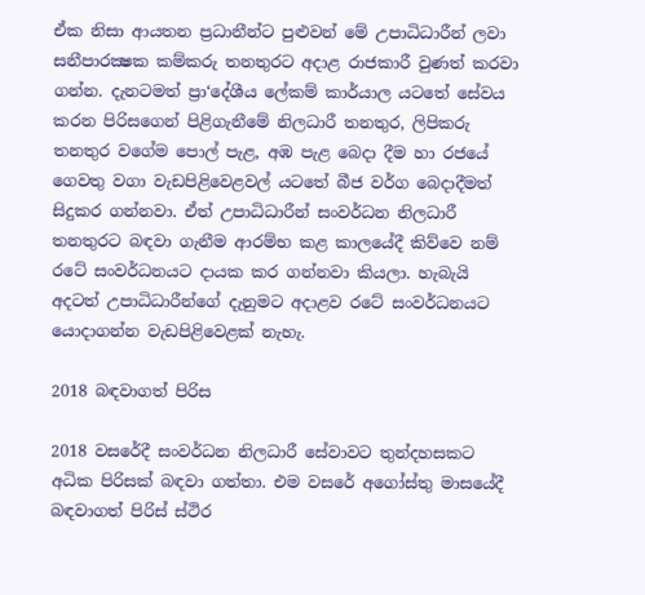ඒක නිසා ආයතන ප්‍රධානීන්ට පුළුවන් මේ උපාධිධාරීන් ලවා සනීපාරක්‍ෂක කම්කරු තනතුරට අදාළ රාජකාරී වුණත් කරවා ගන්න. දැනටමත් ප්‍රා‘දේශීය ලේකම් කාර්යාල යටතේ සේවය කරන පිරිසගෙන් පිළිගැනීමේ නිලධාරී තනතුර, ලිපිකරු තනතුර වගේම පොල් පැළ, අඹ පැළ බෙදා දීම හා රජයේ ගෙවතු වගා වැඩපිළිවෙළවල් යටතේ බීජ වර්ග බෙදාදීමත් සිදුකර ගන්නවා. ඒත් උපාධිධාරීන් සංවර්ධන නිලධාරී තනතුරට බඳවා ගැනීම ආරම්භ කළ කාලයේදී කිව්වෙ නම් රටේ සංවර්ධනයට දායක කර ගන්නවා කියලා. හැබැයි අදටත් උපාධිධාරීන්ගේ දැනුමට අදාළව රටේ සංවර්ධනයට යොදාගන්න වැඩපිළිවෙළක් නැහැ.

2018 බඳවාගත් පිරිස

2018 වසරේදී සංවර්ධන නිලධාරී සේවාවට තුන්දහසකට අධික පිරිසක් බඳවා ගත්තා. එම වසරේ අගෝස්තු මාසයේදී බඳවාගත් පිරිස් ස්ථිර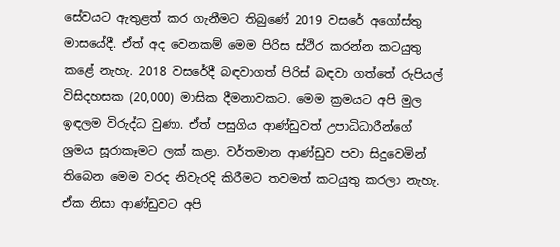සේවයට ඇතුළත් කර ගැනීමට තිබුණේ 2019 වසරේ අගෝස්තු මාසයේදී. ඒත් අද වෙනකම් මෙම පිරිස ස්ථිර කරන්න කටයුතු කළේ නැහැ. 2018 වසරේදී බඳවාගත් පිරිස් බඳවා ගත්තේ රුපියල් විසිදහසක (20,000) මාසික දීමනාවකට. මෙම ක්‍රමයට අපි මුල ඉඳලම විරුද්ධ වුණා. ඒත් පසුගිය ආණ්ඩුවත් උපාධිධාරීන්ගේ ශ්‍රමය සූරාකෑමට ලක් කළා. වර්තමාන ආණ්ඩුව පවා සිදුවෙමින් තිබෙන මෙම වරද නිවැරදි කිරීමට තවමත් කටයුතු කරලා නැහැ. ඒක නිසා ආණ්ඩුවට අපි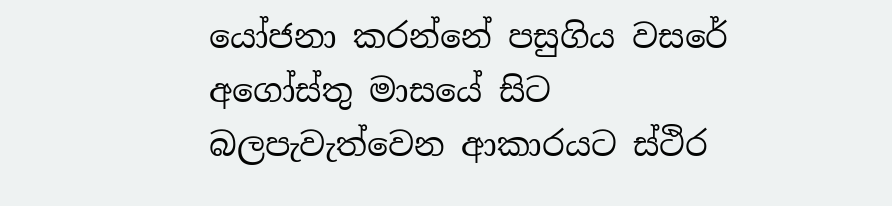යෝජනා කරන්නේ පසුගිය වසරේ අගෝස්තු මාසයේ සිට බලපැවැත්වෙන ආකාරයට ස්ථිර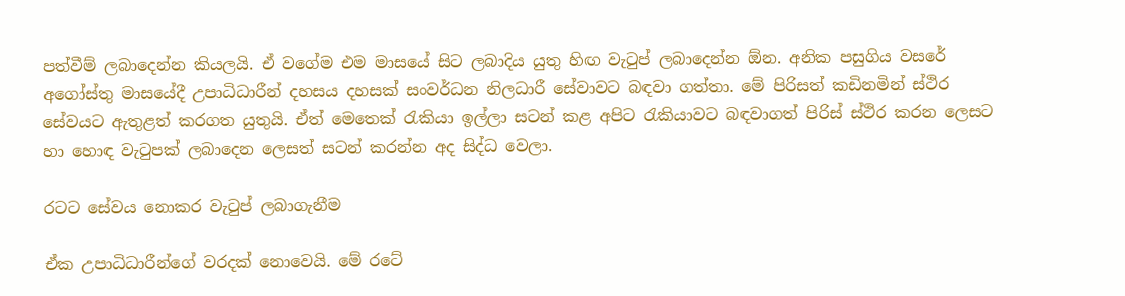පත්වීම් ලබාදෙන්න කියලයි. ඒ වගේම එම මාසයේ සිට ලබාදිය යුතු හිඟ වැටුප් ලබාදෙන්න ඕන. අනික පසුගිය වසරේ අගෝස්තු මාසයේදී උපාධිධාරීන් දහසය දහසක් සංවර්ධන නිලධාරී සේවාවට බඳවා ගත්තා. මේ පිරිසත් කඩිනමින් ස්ථිර සේවයට ඇතුළත් කරගත යුතුයි. ඒත් මෙතෙක් රැකියා ඉල්ලා සටන් කළ අපිට රැකියාවට බඳවාගත් පිරිස් ස්ථිර කරන ලෙසට හා හොඳ වැටුපක් ලබාදෙන ලෙසත් සටන් කරන්න අද සිද්ධ වෙලා.

රටට සේවය නොකර වැටුප් ලබාගැනීම

ඒක උපාධිධාරීන්ගේ වරදක් නොවෙයි. මේ රටේ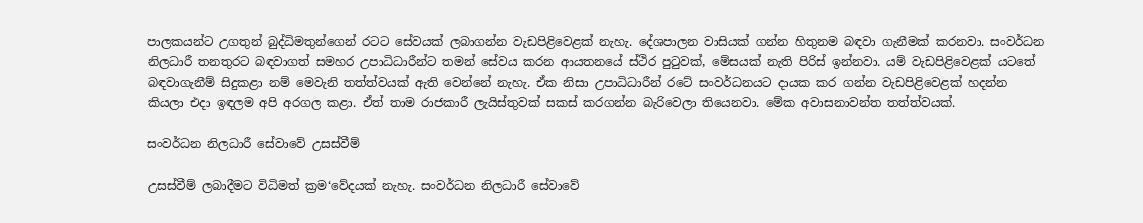පාලකයන්ට උගතුන් බුද්ධිමතුන්ගෙන් රටට සේවයක් ලබාගන්න වැඩපිළිවෙළක් නැහැ. දේශපාලන වාසියක් ගන්න හිතුනම බඳවා ගැනීමක් කරනවා. සංවර්ධන නිලධාරී තනතුරට බඳවාගත් සමහර උපාධිධාරීන්ට තමන් සේවය කරන ආයතනයේ ස්ථිර පුටුවක්, මේසයක් නැති පිරිස් ඉන්නවා. යම් වැඩපිළිවෙළක් යටතේ බඳවාගැනීම් සිදුකළා නම් මෙවැනි තත්ත්වයක් ඇති වෙන්නේ නැහැ. ඒක නිසා උපාධිධාරීන් රටේ සංවර්ධනයට දායක කර ගන්න වැඩපිළිවෙළක් හදන්න කියලා එදා ඉඳලම අපි අරගල කළා. ඒත් තාම රාජකාරී ලැයිස්තුවක් සකස් කරගන්න බැරිවෙලා තියෙනවා. මේක අවාසනාවන්ත තත්ත්වයක්.

සංවර්ධන නිලධාරී සේවාවේ උසස්වීම්

උසස්වීම් ලබාදීමට විධිමත් ක්‍රම‘වේදයක් නැහැ. සංවර්ධන නිලධාරී සේවාවේ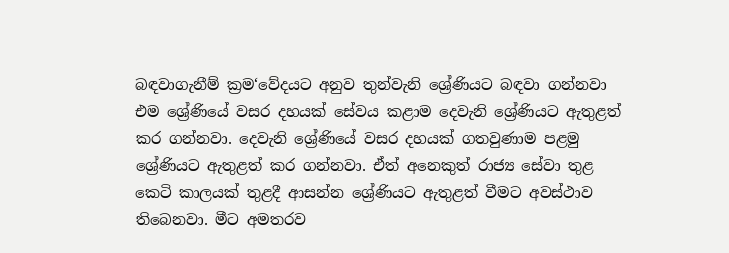බඳවාගැනීම් ක්‍රම‘වේදයට අනුව තුන්වැනි ශ්‍රේණියට බඳවා ගන්නවා එම ශ්‍රේණියේ වසර දහයක් සේවය කළාම දෙවැනි ශ්‍රේණියට ඇතුළත් කර ගන්නවා. දෙවැනි ශ්‍රේණියේ වසර දහයක් ගතවුණාම පළමු ශ්‍රේණියට ඇතුළත් කර ගන්නවා. ඒත් අනෙකුත් රාජ්‍ය සේවා තුළ කෙටි කාලයක් තුළදී ආසන්න ශ්‍රේණියට ඇතුළත් වීමට අවස්ථාව තිබෙනවා. මීට අමතරව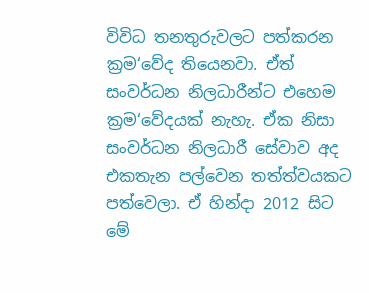විවිධ තනතුරුවලට පත්කරන ක්‍රම‘වේද තියෙනවා. ඒත් සංවර්ධන නිලධාරීන්ට එහෙම ක්‍රම‘වේදයක් නැහැ. ඒක නිසා සංවර්ධන නිලධාරී සේවාව අද එකතැන පල්වෙන තත්ත්වයකට පත්වෙලා. ඒ හින්දා 2012 සිට මේ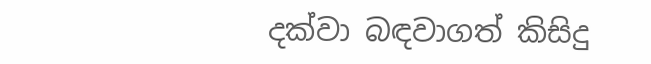දක්වා බඳවාගත් කිසිදු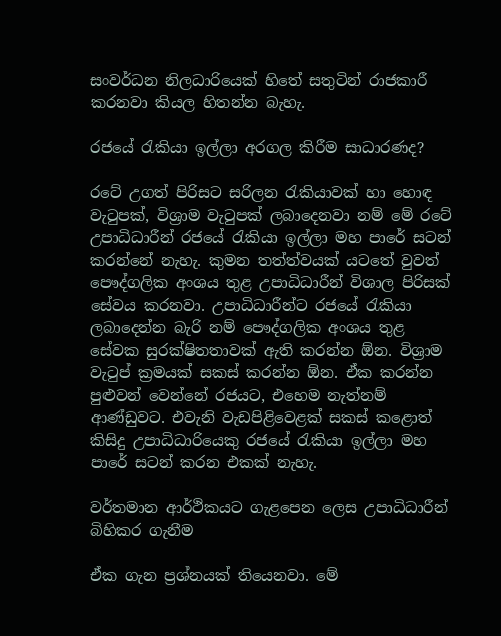සංවර්ධන නිලධාරියෙක් හිතේ සතුටින් රාජකාරී කරනවා කියල හිතන්න බැහැ.

රජයේ රැකියා ඉල්ලා අරගල කිරීම සාධාරණද?

රටේ උගත් පිරිසට සරිලන රැකියාවක් හා හොඳ වැටුපක්, විශ්‍රාම වැටුපක් ලබාදෙනවා නම් මේ රටේ උපාධිධාරීන් රජයේ රැකියා ඉල්ලා මහ පාරේ සටන් කරන්නේ නැහැ. කුමන තත්ත්වයක් යටතේ වුවත් පෞද්ගලික අංශය තුළ උපාධිධාරීන් විශාල පිරිසක් සේවය කරනවා. උපාධිධාරීන්ට රජයේ රැකියා ලබාදෙන්න බැරි නම් පෞද්ගලික අංශය තුළ සේවක සුරක්ෂිතතාවක් ඇති කරන්න ඕන. විශ්‍රාම වැටුප් ක්‍රමයක් සකස් කරන්න ඕන. ඒක කරන්න පුළුවන් වෙන්නේ රජයට, එහෙම නැත්නම් ආණ්ඩුවට. එවැනි වැඩපිළිවෙළක් සකස් කළොත් කිසිදු උපාධිධාරියෙකු රජයේ රැකියා ඉල්ලා මහ පාරේ සටන් කරන එකක් නැහැ.

වර්තමාන ආර්ථිකයට ගැළපෙන ලෙස උපාධිධාරීන් බිහිකර ගැනීම

ඒක ගැන ප්‍රශ්නයක් තියෙනවා. මේ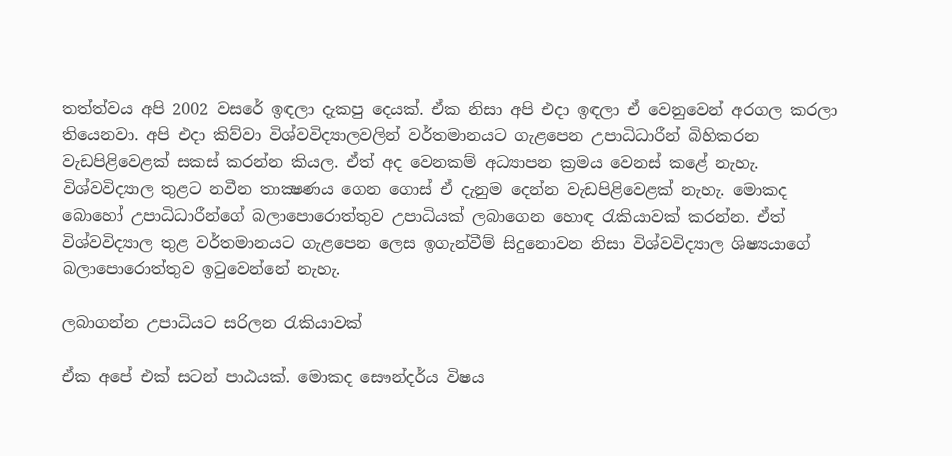තත්ත්වය අපි 2002 වසරේ ඉඳලා දැකපු දෙයක්. ඒක නිසා අපි එදා ඉඳලා ඒ වෙනුවෙන් අරගල කරලා තියෙනවා. අපි එදා කිව්වා විශ්වවිද්‍යාලවලින් වර්තමානයට ගැළපෙන උපාධිධාරීන් බිහිකරන වැඩපිළිවෙළක් සකස් කරන්න කියල. ඒත් අද වෙනකම් අධ්‍යාපන ක්‍රමය වෙනස් කළේ නැහැ. විශ්වවිද්‍යාල තුළට නවීන තාක්‍ෂණය ගෙන ගොස් ඒ දැනුම දෙන්න වැඩපිළිවෙළක් නැහැ. මොකද බොහෝ උපාධිධාරීන්ගේ බලාපොරොත්තුව උපාධියක් ලබාගෙන හොඳ රැකියාවක් කරන්න. ඒත් විශ්වවිද්‍යාල තුළ වර්තමානයට ගැළපෙන ලෙස ඉගැන්වීම් සිදුනොවන නිසා විශ්වවිද්‍යාල ශිෂ්‍යයාගේ බලාපොරොත්තුව ඉටුවෙන්නේ නැහැ.

ලබාගන්න උපාධියට සරිලන රැකියාවක්

ඒක අපේ එක් සටන් පාඨයක්. මොකද සෞන්දර්ය විෂය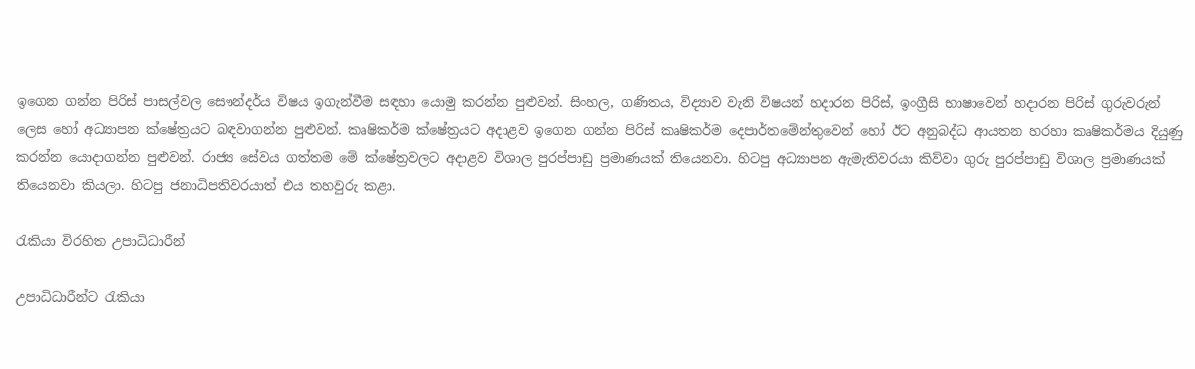ඉගෙන ගන්න පිරිස් පාසල්වල සෞන්දර්ය විෂය ඉගැන්වීම සඳහා යොමු කරන්න පුළුවන්. සිංහල, ගණිතය, විද්‍යාව වැනි විෂයන් හදාරන පිරිස්, ඉංග්‍රීසි භාෂාවෙන් හදාරන පිරිස් ගුරුවරුන් ලෙස හෝ අධ්‍යාපන ක්ෂේත්‍රයට බඳවාගන්න පුළුවන්. කෘෂිකර්ම ක්ෂේත්‍රයට අදාළව ඉගෙන ගන්න පිරිස් කෘෂිකර්ම දෙපාර්තමේන්තුවෙන් හෝ ඊට අනුබද්ධ ආයතන හරහා කෘෂිකර්මය දියුණු කරන්න යොදාගන්න පුළුවන්. රාජ්‍ය සේවය ගත්තම මේ ක්ෂේත්‍රවලට අදාළව විශාල පුරප්පාඩු ප්‍රමාණයක් තියෙනවා. හිටපු අධ්‍යාපන ඇමැතිවරයා කිව්වා ගුරු පුරප්පාඩු විශාල ප්‍රමාණයක් තියෙනවා කියලා. හිටපු ජනාධිපතිවරයාත් එය තහවුරු කළා.

රැකියා විරහිත උපාධිධාරීන්

උපාධිධාරීන්ට රැකියා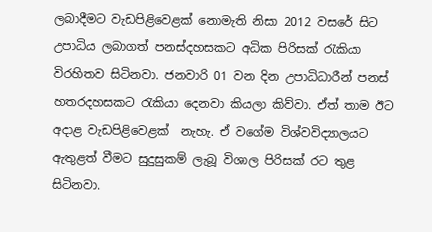ලබාදීමට වැඩපිළිවෙළක් නොමැති නිසා 2012 වසරේ සිට උපාධිය ලබාගත් පනස්දහසකට අධික පිරිසක් රැකියා විරහිතව සිටිනවා. ජනවාරි 01 වන දින උපාධිධාරීන් පනස් හතරදහසකට රැකියා දෙනවා කියලා කිව්වා. ඒත් තාම ඊට අදාළ වැඩපිළිවෙළක්  නැහැ. ඒ වගේම විශ්වවිද්‍යාලයට ඇතුළත් වීමට සුදුසුකම් ලැබූ විශාල පිරිසක් රට තුළ සිටිනවා.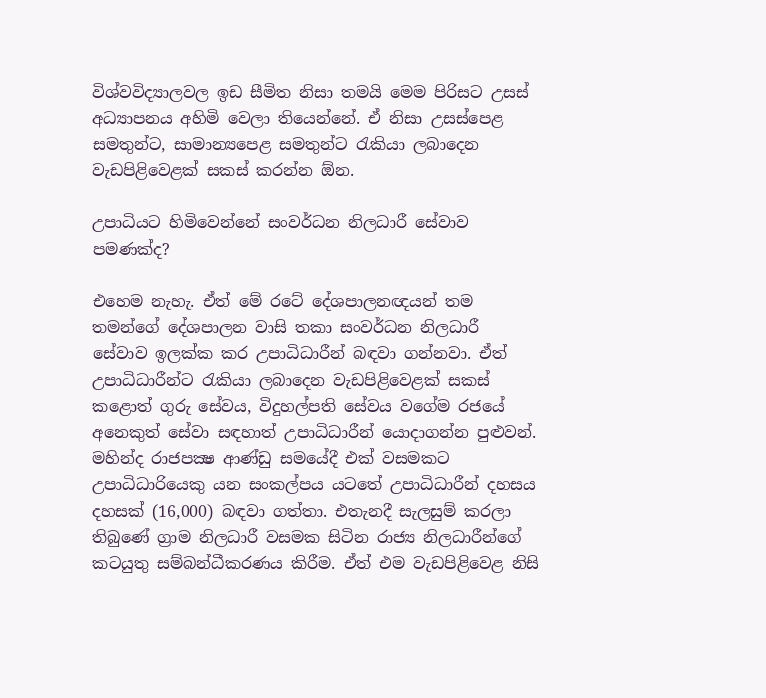විශ්වවිද්‍යාලවල ඉඩ සීමිත නිසා තමයි මෙම පිරිසට උසස් අධ්‍යාපනය අහිමි වෙලා තියෙන්නේ. ඒ නිසා උසස්පෙළ සමතුන්ට, සාමාන්‍යපෙළ සමතුන්ට රැකියා ලබාදෙන වැඩපිළිවෙළක් සකස් කරන්න ඕන.

උපාධියට හිමිවෙන්නේ සංවර්ධන නිලධාරී සේවාව පමණක්ද?

එහෙම නැහැ. ඒත් මේ රටේ දේශපාලනඥයන් තම තමන්ගේ දේශපාලන වාසි තකා සංවර්ධන නිලධාරී සේවාව ඉලක්ක කර උපාධිධාරීන් බඳවා ගන්නවා. ඒත් උපාධිධාරීන්ට රැකියා ලබාදෙන වැඩපිළිවෙළක් සකස් කළොත් ගුරු සේවය, විදුහල්පති සේවය වගේම රජයේ අනෙකුත් සේවා සඳහාත් උපාධිධාරීන් යොදාගන්න පුළුවන්. මහින්ද රාජපක්‍ෂ ආණ්ඩු සමයේදී එක් වසමකට උපාධිධාරියෙකු යන සංකල්පය යටතේ උපාධිධාරීන් දහසය දහසක් (16,000) බඳවා ගත්තා. එතැනදී සැලසුම් කරලා තිබුණේ ග්‍රාම නිලධාරී වසමක සිටින රාජ්‍ය නිලධාරීන්ගේ කටයුතු සම්බන්ධීකරණය කිරීම. ඒත් එම වැඩපිළිවෙළ නිසි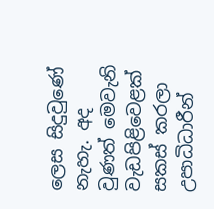ලෙස සිදුවුණේ නැහැ. අද වුණත් මෙවැනි වැඩපිළිවෙළක් සකස් කරලා උපාධිධාරීන්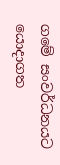ගමේ සංවර්ධනයට යොදාගත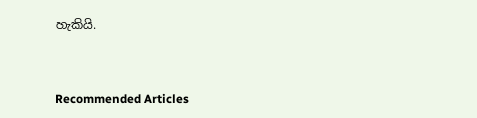හැකියි.



Recommended Articles